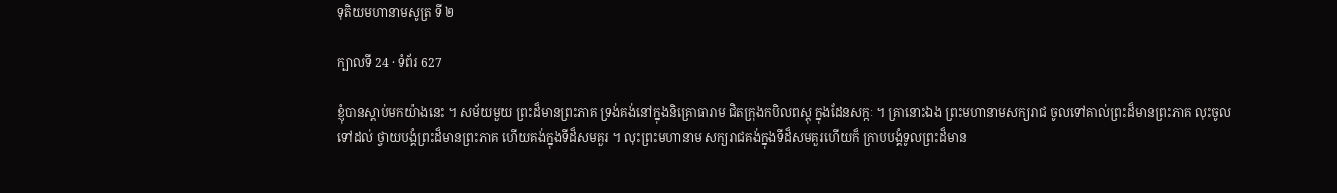ទុតិយមហានាមសូត្រ ទី ២

ក្បាលទី 24 · ទំព័រ 627

ខ្ញុំបានស្តាប់មកយ៉ាងនេះ ។ សម័យមួយ ព្រះដ៏មានព្រះភាគ ទ្រង់គង់នៅក្នុងនិគ្រោធារាម ជិតក្រុងកបិលពស្តុ ក្នុងដែនសក្កៈ ។ គ្រានោះឯង ព្រះមហានាមសក្យរាជ ចូលទៅគាល់ព្រះដ៏មានព្រះភាគ លុះចូលទៅដល់ ថ្វាយបង្គំព្រះដ៏មានព្រះភាគ ហើយគង់ក្នុងទីដ៏សមគួរ ។ លុះព្រះមហានាម សក្យរាជគង់ក្នុងទីដ៏សមគួរហើយក៏ ក្រាបបង្គំទូលព្រះដ៏មាន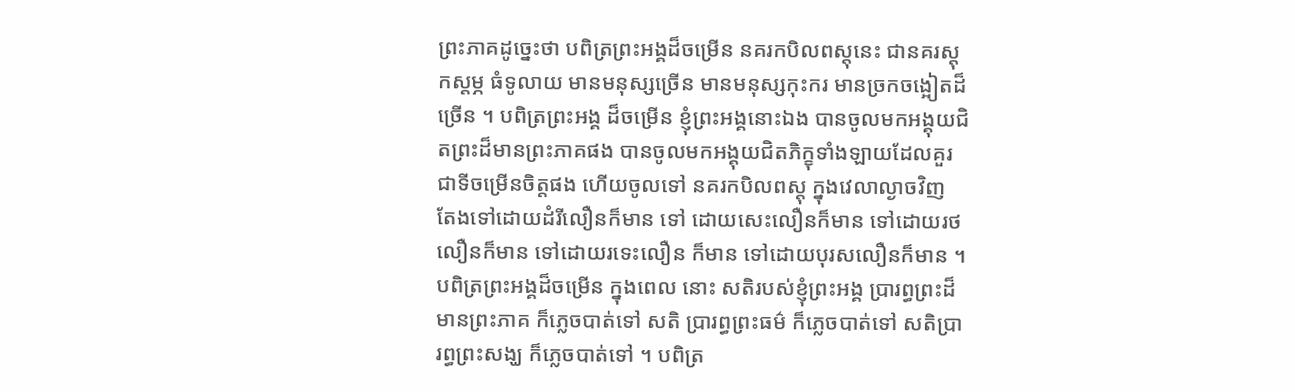ព្រះភាគដូច្នេះថា បពិត្រព្រះអង្គដ៏ចម្រើន នគរកបិលពស្តុនេះ ជានគរស្តុកស្តម្ភ ធំទូលាយ មានមនុស្សច្រើន មានមនុស្សកុះករ មានច្រកចង្អៀតដ៏ច្រើន ។ បពិត្រព្រះអង្គ ដ៏ចម្រើន ខ្ញុំព្រះអង្គនោះឯង បានចូលមកអង្គុយជិតព្រះដ៏មានព្រះភាគផង បានចូលមកអង្គុយជិតភិក្ខុទាំងឡាយដែលគួរជាទីចម្រើនចិត្តផង ហើយចូលទៅ នគរកបិលពស្តុ ក្នុងវេលាល្ងាចវិញ តែងទៅដោយដំរីលឿនក៏មាន ទៅ ដោយសេះលឿនក៏មាន ទៅដោយរថលឿនក៏មាន ទៅដោយរទេះលឿន ក៏មាន ទៅដោយបុរសលឿនក៏មាន ។ បពិត្រព្រះអង្គដ៏ចម្រើន ក្នុងពេល នោះ សតិរបស់ខ្ញុំព្រះអង្គ ប្រារព្ធព្រះដ៏មានព្រះភាគ ក៏ភ្លេចបាត់ទៅ សតិ ប្រារព្ធព្រះធម៌ ក៏ភ្លេចបាត់ទៅ សតិប្រារព្ធព្រះសង្ឃ ក៏ភ្លេចបាត់ទៅ ។ បពិត្រ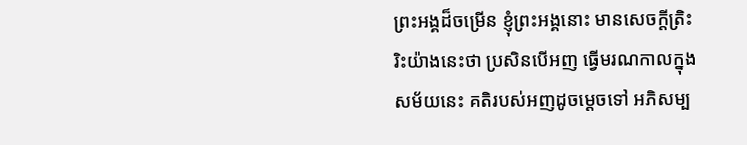ព្រះអង្គដ៏ចម្រើន ខ្ញុំព្រះអង្គនោះ មានសេចក្តីត្រិះរិះយ៉ាងនេះថា ប្រសិនបើអញ ធ្វើមរណកាលក្នុងសម័យនេះ គតិរបស់អញដូចម្តេចទៅ អភិសម្ប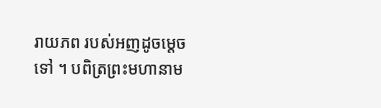រាយភព របស់អញដូចម្តេចទៅ ។ បពិត្រព្រះមហានាម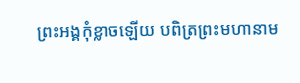ព្រះអង្គកុំខ្លាចឡើយ បពិត្រព្រះមហានាម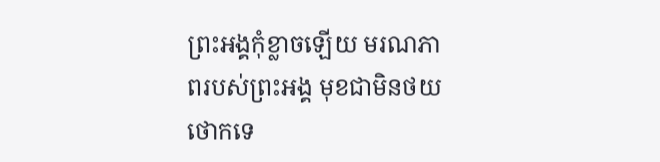ព្រះអង្គកុំខ្លាចឡើយ មរណភាពរបស់ព្រះអង្គ មុខជាមិនថយថោកទេ